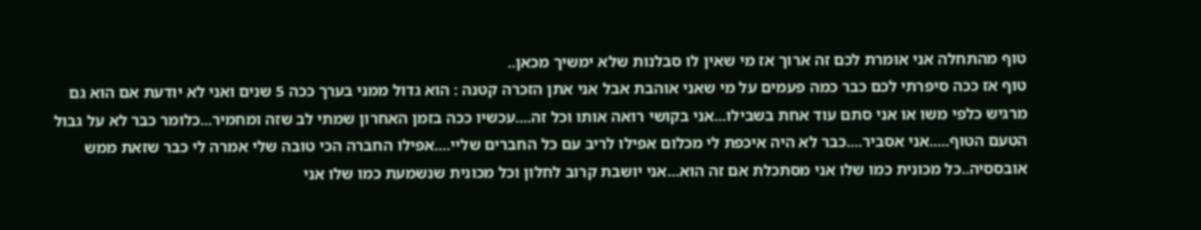טוף מהתחלה אני אומרת לכם זה ארוך אז מי שאין לו סבלנות שלא ימשיך מכאן..
טוף אז ככה סיפרתי לכם כבר כמה פעמים על מי שאני אוהבת אבל אני אתן הזכרה קטנה : הוא גדול ממני בערך ככה 5 שנים ואני לא יודעת אם הוא גם מרגיש כלפי משו או אני סתם עוד אחת בשבילו...אני בקושי רואה אותו וכל זה....עכשיו ככה בזמן האחרון שמתי לב שזה ומחמיר...כלומר כבר לא על גבול הטעם הטוף.....אני אסביר....כבר לא היה איכפת לי מכלום אפילו לריב עם כל החברים שליי....אפילו החברה הכי טובה שלי אמרה לי כבר שזאת ממש אובססיה..כל מכונית כמו שלו אני מסתכלת אם זה הוא...אני יושבת קרוב לחלון וכל מכונית שנשמעת כמו שלו אני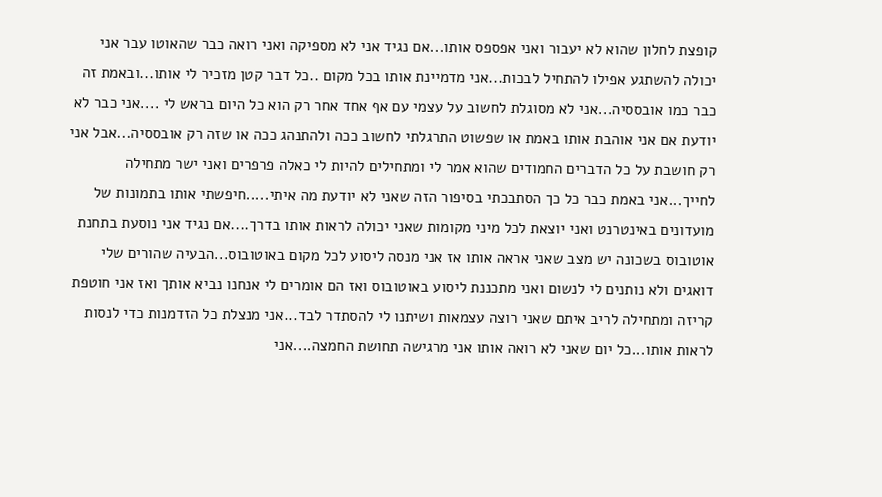קופצת לחלון שהוא לא יעבור ואני אפספס אותו...אם נגיד אני לא מספיקה ואני רואה כבר שהאוטו עבר אני יכולה להשתגע אפילו להתחיל לבכות...אני מדמיינת אותו בכל מקום ..כל דבר קטן מזכיר לי אותו...ובאמת זה כבר כמו אובססיה...אני לא מסוגלת לחשוב על עצמי עם אף אחד אחר רק הוא כל היום בראש לי ....אני כבר לא יודעת אם אני אוהבת אותו באמת או שפשוט התרגלתי לחשוב ככה ולהתנהג ככה או שזה רק אובססיה...אבל אני רק חושבת על כל הדברים החמודים שהוא אמר לי ומתחילים להיות לי כאלה פרפרים ואני ישר מתחילה לחייך...אני באמת כבר כל כך הסתבכתי בסיפור הזה שאני לא יודעת מה איתי.....חיפשתי אותו בתמונות של מועדונים באינטרנט ואני יוצאת לכל מיני מקומות שאני יכולה לראות אותו בדרך....אם נגיד אני נוסעת בתחנת אוטובוס בשכונה יש מצב שאני אראה אותו אז אני מנסה ליסוע לכל מקום באוטובוס...הבעיה שהורים שלי דואגים ולא נותנים לי לנשום ואני מתכננת ליסוע באוטובוס ואז הם אומרים לי אנחנו נביא אותך ואז אני חוטפת קריזה ומתחילה לריב איתם שאני רוצה עצמאות ושיתנו לי להסתדר לבד...אני מנצלת כל הזדמנות כדי לנסות לראות אותו...כל יום שאני לא רואה אותו אני מרגישה תחושת החמצה....אני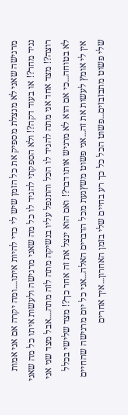מרגישה שאני לא מנצלת מספיק את כל הזמן שיש לי כדי להיות איתו....ומה יקרה אם אני אמות נגיד מחר?! או בעוד דקה?! ולא הספקתי להגיד לו כל מה שאני מרגישה ולעשות איתו כל מה שאני רוצה?! מצד אחד אני מתה להגיד לו הכל והתנפל עליו בנשיקה מתה לזה מתה....אבל מצד שני אני לא בטוחה...כי אם הוא לא מרגיש אותו דבר?! ואם הוא ינצל את זה אחר כך?! מצד שלישי בכלל אין לי אומץ לעשות את זה...אני פשוט משץגעת מכל הדברים האלה...אני כל יום מרגישה שהחיים שלי פשוט מתבזבזים...פשוט הכל כל כך רע בחיים שלי בזמן האחרון...איך אחרים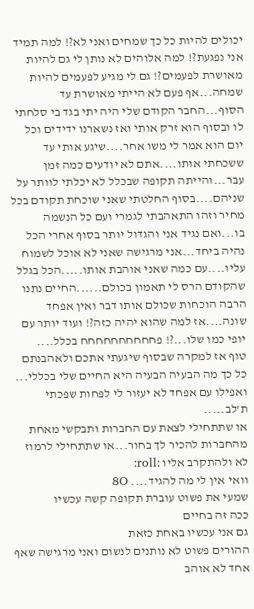יכולים להיות כל כך שמחים ואני לא?! למה תמיד אני נפגעת?! למה אלוהים לא נותן לי גם להיות מאושרת לפעמים?! גם לי מגיע לפעמים להיות שמחה...אף פעם לא הייתי מאושרת עד הסוף...החבר הקודם שלי היה יתי בגד בי סלחתי לו ובסוף הוא זרק אותי ואז נשארנו ידידים וכל יום הוא אמר לי משו אחר....שיגע אותי עד ששכחתי אותו....אתם לא יודעים כמה זמן עבר...והייתה תקופה שבכלל לא יכלתי לוותר על שניהם....בסוף החלטתי שאני שוכחת תקודם בכל מחיר וזהו התאהבתי לגמרי ועם כל הנשמה בו...ואם נגיד אני והגדול יותר בסוף אחרי הכל נהיה ביחד...אני מרגישה שאני לא אוכל לשמוח עליו....עם כמה שאני אוהבת אותו.....הכל בגלל שהקודם הרס לי תאמון בכולם......החיים נתנו הרבה הוכחות שכולם אותו דבר ואין אפחד שונה....אז למה שהוא יהיה כזה?! ועוד יותר עם יופי כמו שלו...?! פחחחחחחחחחח בכלל....
טוף אז למקרה שבסוף שיגעתי אתכם ולאהבנתם כל כך מה הבעיה הבעיה היא החיים שלי בכללי...
ואפילו עם אפחד לא יעזור לי לפחות שפכתי ת'לב.....
או שתתחילי לצאת עם החברות ותבקשי מאחת מהחברות להכיר לך בחור...או שתתחילי לרמוז לא ולהתקרב אליו :roll:
וואי אין לי מה להגיד.... 8O
שמעי את פשוט עוברת תקופה קשה עכשיו
ככה זה בחיים
גם אני עכשיו באחת כזאת
ההורים פשוט לא נותנים לנשום ואני מרגישה שאף אחד לא אוהב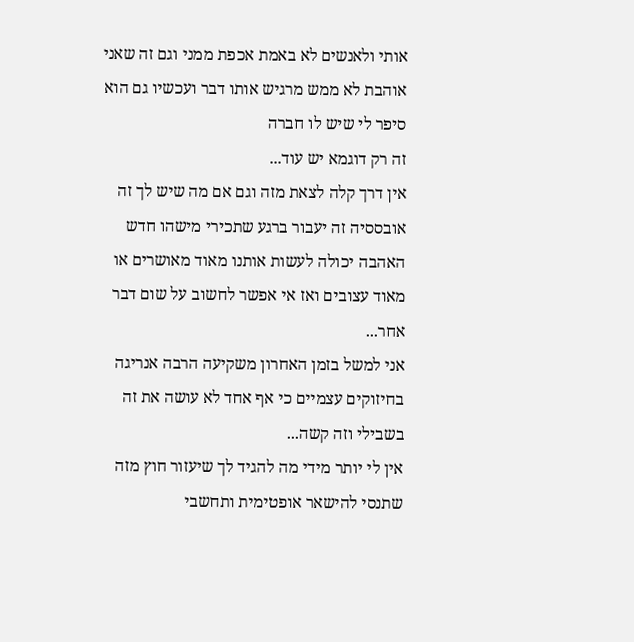אותי ולאנשים לא באמת אכפת ממני וגם זה שאני אוהבת לא ממש מרגיש אותו דבר ועכשיו גם הוא סיפר לי שיש לו חברה
זה רק דוגמא יש עוד...
אין דרך קלה לצאת מזה וגם אם מה שיש לך זה אובססיה זה יעבור ברגע שתכירי מישהו חדש
האהבה יכולה לעשות אותנו מאוד מאושרים או מאוד עצובים ואז אי אפשר לחשוב על שום דבר אחר...
אני למשל בזמן האחרון משקיעה הרבה אנריגה בחיזוקים עצמיים כי אף אחד לא עושה את זה בשבילי וזה קשה...
אין לי יותר מידי מה להגיד לך שיעזור חוץ מזה שתנסי להישאר אופטימית ותחשבי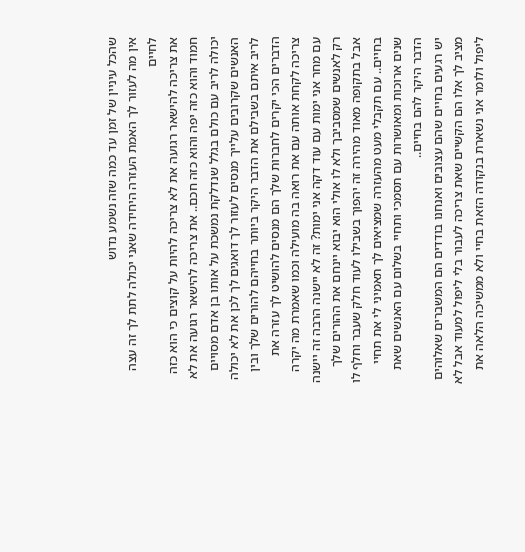שהכל עיניין של זמן עד כמה שזה נשמע נדוש
אין מה לעזור לך האמת העזרה היחידה שאני יכולה לתת לך זה עצה לחיים
את צריכה להישאר רגועה את לא צריכה להיות על קוצים כי הוא כזה חמוד והוא כזה יפה והוא כזה חכם.. את צריכה להישאר רגועה את לא יכולה לריב עם כולם בגלל שנדלקת נמשכת על אותו בן אדם מסויים האנשים שקרובים עלייך מנסים לעזור לך דואגים לך לכן את לא יכולה לריב איתם בשבילם את הדבר היקר ביותר בחייהם להורים שלך ובין הדברים הכי יקרים לחברות שלך הם מנסים להושיט לך עזרה את צריכה לקחת אותה עם את רואה בה מועילה וכמו שאמרת מה יקרה עם מחר אני ימות עם עוד דקה אני ימות? זה לא יישנה הרבה זה יישנה רק לאנשים שמסביבך ולא לו אולי הוא יבוא יינחם את ההורים שלך אבל בתקופה מאוד מהירה זה יהפוך בשבילו לעוד חלק שעבר וחלף לו בחיים.. עם תקבלי מעט מהעזרה שמציאים לך תאמיני לי את תחיי שנים ארוכות ומאושרות עם תסמכי ותחיי בשלום עם האנשים שאת הדבר היקר להם בחיים..
יש רגעים בחיים שהם עצובים ואנחנו בודדים הם המשברים שאלוהים מציב לך אלו הם הקשיים שאת צריכה לעבור בלי ליפול למעוד אבל לא ליפול ולומר אני נשארת בנקודה הזאת בחיי ולא ממשיכה הלאה את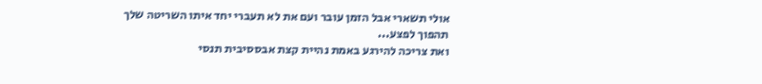אולי תשארי אבל הזמן עובר ועם את לא תעברי יחד איתו השריטה שלך תהפוך לפצע...
ואת צריכה להירגע באמת נהיית קצת אבססיבית תנסי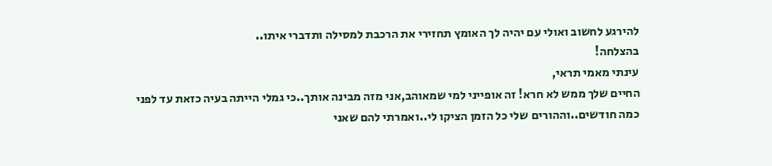להירגע לחשוב ואולי עם יהיה לך האומץ תחזירי את הרכבת למסילה ותדברי איתו..
בהצלחה!
עינתי מאמי תראי,
החיים שלך ממש לא חרא! זה אופייני למי שמאוהב,אני מזה מבינה אותך..כי גמלי הייתה בעיה כזאת עד לפני כמה חודשים..וההורים שלי כל הזמן הציקו לי..ואמרתי להם שאני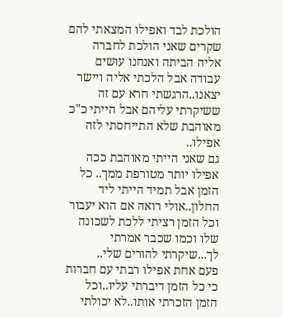הולכת לבד ואפילו המצאתי להם שקרים שאני הולכת לחברה אליה הביתה ואנחנו עושים עבודה אבל הלכתי אליה ויישר יצאנו..הרגשתי חרא עם זה ששיקרתי עליהם אבל הייתי כ"כ מאוהבת שלא התייחסתי לזה אפילו..
גם שאני הייתי מאוהבת ככה אפילו יותר מטורפת ממך.. כל הזמן אבל תמיד הייתי ליד החלון..אולי רואה אם הוא יעבור וכל הזמן רציתי ללכת לשכונה שלו וכמו שכבר אמרתי לך...שיקרתי להורים שלי..
פעם אחת אפילו רבתי עם חברות כי כל הזמן דיברתי עליו..וכל הזמן הזכרתי אותו..לא יכולתי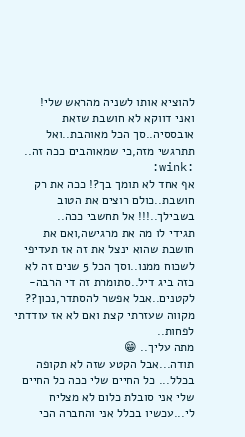להוציא אותו לשניה מהראש שלי!
ואני דווקא לא חושבת שזאת אובססיה..סך הכל מאוהבת..ואל תתרגשי מזה,כי שמאוהבים ככה זה.. :wink:
אף אחד לא תומך בך?! ככה את רק חושבת..כולם רוצים את הטוב בשבילך..!!! אל תחשבי ככה..
תגידי לו מה את מרגישה,ואם את חושבת שהוא ינצל את זה אז תעדיפי לשכוח ממנו..וסך הכל 5 שנים זה לא כזה ביג דיל..סתומרת זה די הרבה- לקטנים..אבל אפשר להסתדר,נכון??
מקווה שעזרתי קצת ואם לא אז עודדתי לפחות..
מתה עליך.. 😁
תודה...אבל הקטע שזה לא תקופה בכלל... כל החיים שלי ככה כל החיים שלי אני סובלת כלום לא מצליח לי...עכשיו בכלל אני והחברה הכי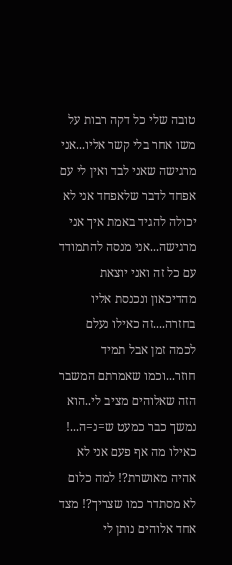טובה שלי כל דקה רבות על משו אחר בלי קשר אליו...אני מרגישה שאני לבד ואין לי עם אפחד לדבר שלאפחד אני לא יכולה להגיד באמת איך אני מרגישה...אני מנסה להתמודד עם כל זה ואני יוצאת מהדיכאון ונכנסת אליו בחזרה....זה כאילו נעלם לכמה זמן אבל תמיד חוזר...וכמו שאמרתם המשבר הזה שאלוהים מציב לי..הוא נמשך כבר כמעט ש=נ=ה...! כאילו מה אף פעם אני לא אהיה מאושרת?! למה כלום לא מסתדר כמו שצריך?! מצד אחד אלוהים נותן לי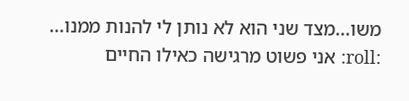משו...מצד שני הוא לא נותן לי להנות ממנו... :roll: אני פשוט מרגישה כאילו החיים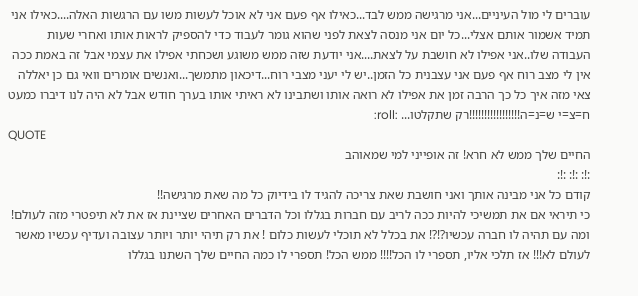עוברים לי מול העיניים...אני מרגישה ממש לבד...כאילו אף פעם אני לא אוכל לעשות משו עם הרגשות האלה....כאילו אני תמיד אשמור אותם אצלי...כל יום אני מנסה לצאת לפני שהוא גומר לעבוד כדי להספיק לראות אותו ואחרי שעות העבודה שלו..אני אפילו לא חושבת על לצאת....אני יודעת שזה ממש משוגע ושכחתי אפילו את עצמי אבל זה באמת ככה אין לי מצב רוח אף פעם אני עצבנית כל הזמן..יש לי יעני מצבי רוח...דיכאון מתמשך...ואנשים אומרים וואי גם כן יאללה צאי מזה איך כל כך הרבה זמן את אפילו לא רואה אותו ושתבינו לא ראיתי אותו בערך חודש אבל לא היה לנו דיברו כמעט ח=צ=י ש=נ=ה!!!!!!!!!!!!!!!!!רק שתקלטו... :roll:
QUOTE
החיים שלך ממש לא חרא! זה אופייני למי שמאוהב
:!: :!: :!:
קודם כל אני מבינה אותך ואני חושבת שאת צריכה להגיד לו בידיוק כל מה שאת מרגישה!!
כי תיראי אם את תמשיכי להיות ככה לריב עם חברות בגללו וכל הדברים האחרים שציינת אז את לא תיפטרי מזה לעולם! ומה עם תהיה לו חברה עכשיו?!?! את בכלל לא תוכלי לעשות כלום ! את רק תיהי יותר ויותר עצובה ועדיף עכשיו מאשר לעולם לא!!! אז תלכי אליו, תספרי לו הכל!!!! ממש הכל! תספרי לו כמה החיים שלך השתנו בגללו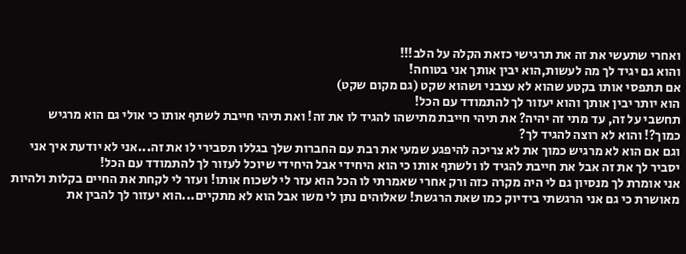ואחרי שתעשי את זה את תרגישי כזאת הקלה על הלב!!!
והוא גם יגיד לך מה לעשות,הוא יבין אותך אני בטוחה!
אם תתפסי אותו בקטע שהוא לא עצבני ושהוא שקט (גם מקום שקט)
הוא יותר יבין אותך והוא יעזור לך להתמודד עם הכל!
תחשבי על זה, עד מתי זה יהיה? את תיהי חייבת מתישהו להגיד לו את זה! ואת תיהי חייבת לשתף אותו כי אולי גם הוא מרגיש כמוך?! והוא לא רוצה להגיד לך?
וגם אם הוא לא מרגיש כמוך את לא צריכה להיפגע שמעי את רבת עם החברות שלך בגללו תסבירי לו את זה...אני לא יודעת איך אני יסביר לך את זה אבל את חייבת להגיד לו ולשתף אותו כי הוא היחידי אבל היחידי שיוכל לעזור לך להתמודד עם הכל!
אני אומרת לך מנסיון גם לי היה מקרה כזה ורק אחרי שאמרתי לו הכל הוא עזר לי לשכוח אותו! ועזר לי לקחת את החיים בקלות ולהיות מאושרת כי גם אני הרגשתי בידיוק כמו שאת הרגשת! שאלוהים נתן לי משו אבל הוא לא מתקיים...הוא יעזור לך להבין את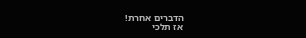הדברים אחרת!
אז תלכי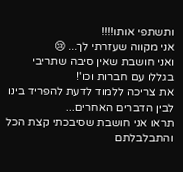ותשתפי אותו!!!!
אני מקווה שעזרתי לך... 😢
ואני חושבת שאין סיבה שתריבי בגללו עם חברות וכו'!
את צריכה ללמוד לדעת להפריד בינו לבין הדברים האחרים...
תראו אני חושבת שסיבכתי קצת הכל והתבלבלתם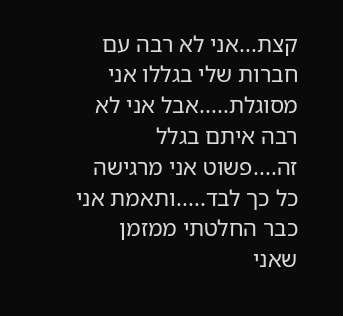קצת...אני לא רבה עם חברות שלי בגללו אני מסוגלת.....אבל אני לא רבה איתם בגלל זה....פשוט אני מרגישה כל כך לבד.....ותאמת אני כבר החלטתי ממזמן שאני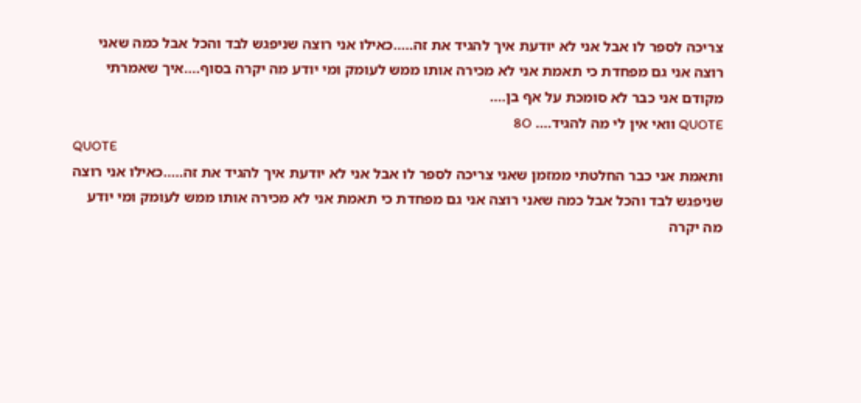צריכה לספר לו אבל אני לא יודעת איך להגיד את זה.....כאילו אני רוצה שניפגש לבד והכל אבל כמה שאני רוצה אני גם מפחדת כי תאמת אני לא מכירה אותו ממש לעומק ומי יודע מה יקרה בסוף....איך שאמרתי מקודם אני כבר לא סומכת על אף בן....
QUOTE וואי אין לי מה להגיד.... 8O
QUOTE
ותאמת אני כבר החלטתי ממזמן שאני צריכה לספר לו אבל אני לא יודעת איך להגיד את זה.....כאילו אני רוצה שניפגש לבד והכל אבל כמה שאני רוצה אני גם מפחדת כי תאמת אני לא מכירה אותו ממש לעומק ומי יודע מה יקרה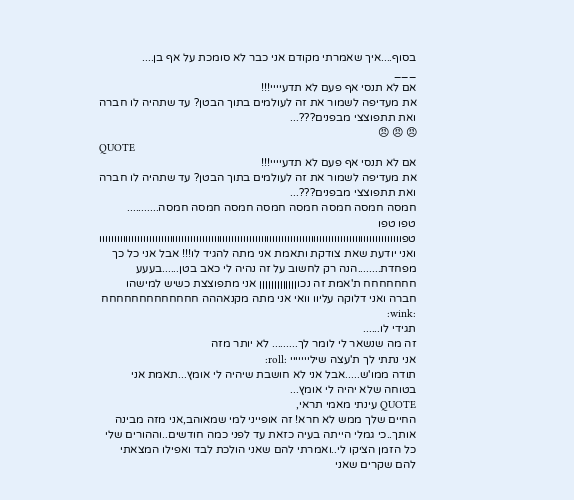בסוף....איך שאמרתי מקודם אני כבר לא סומכת על אף בן....
___
אם לא תנסי אף פעם לא תדעיייי!!!
את מעדיפה לשמור את זה לעולמים בתוך הבטן? עד שתהיה לו חברה ואת תתפוצצי מבפנים???...
😠 😠 😠
QUOTE
אם לא תנסי אף פעם לא תדעיייי!!!
את מעדיפה לשמור את זה לעולמים בתוך הבטן? עד שתהיה לו חברה ואת תתפוצצי מבפנים???...
חמסה חמסה חמסה חמסה חמסה חמסה חמסה חמסה...........
טפו טפו טפווווווווווווווווווווווווווווווווווווווווווווווווווווווווווווווווווווווווווווווווווווווווווווווווווווווו
ואני יודעת שאת צודקת ותאמת אני מתה להגיד לו!!! אבל אני כל כך מפחדת........הנה רק לחשוב על זה נהיה לי כאב בטן......בעעע
חחחחחחח ת'אמת זה נכוןןןןןןןןןןןןן אני מתפוצצת כשיש למישהו חברה ואני דלוקה עליוו וואי אני מתה מקנאההה חחחחחחחחחחחחח :wink:
תגידי לו......
זה מה שנשאר לי לומר לך......... לא יותר מזה
אני נתתי לך ת'עצה שילייייייי :roll:
תודה ממו'ש.....אבל אני לא חושבת שיהיה לי אומץ...תאמת אני בטוחה שלא יהיה לי אומץ...
QUOTE עינתי מאמי תראי,
החיים שלך ממש לא חרא! זה אופייני למי שמאוהב,אני מזה מבינה אותך..כי גמלי הייתה בעיה כזאת עד לפני כמה חודשים..וההורים שלי כל הזמן הציקו לי..ואמרתי להם שאני הולכת לבד ואפילו המצאתי להם שקרים שאני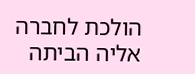הולכת לחברה אליה הביתה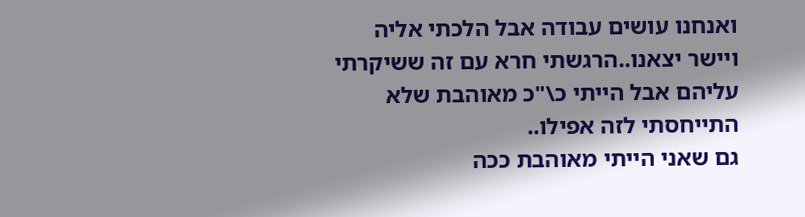ואנחנו עושים עבודה אבל הלכתי אליה ויישר יצאנו..הרגשתי חרא עם זה ששיקרתי עליהם אבל הייתי כ\"כ מאוהבת שלא התייחסתי לזה אפילו..
גם שאני הייתי מאוהבת ככה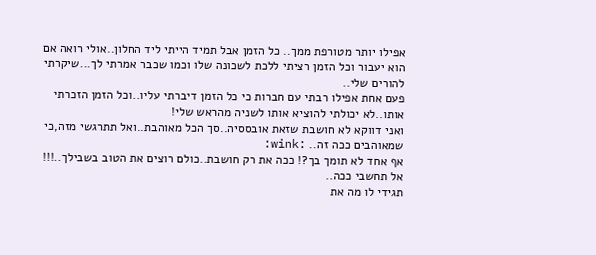אפילו יותר מטורפת ממך.. כל הזמן אבל תמיד הייתי ליד החלון..אולי רואה אם הוא יעבור וכל הזמן רציתי ללכת לשכונה שלו וכמו שכבר אמרתי לך...שיקרתי להורים שלי..
פעם אחת אפילו רבתי עם חברות כי כל הזמן דיברתי עליו..וכל הזמן הזכרתי אותו..לא יכולתי להוציא אותו לשניה מהראש שלי!
ואני דווקא לא חושבת שזאת אובססיה..סך הכל מאוהבת..ואל תתרגשי מזה,כי שמאוהבים ככה זה.. :wink:
אף אחד לא תומך בך?! ככה את רק חושבת..כולם רוצים את הטוב בשבילך..!!! אל תחשבי ככה..
תגידי לו מה את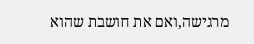מרגישה,ואם את חושבת שהוא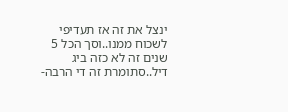ינצל את זה אז תעדיפי לשכוח ממנו..וסך הכל 5 שנים זה לא כזה ביג דיל..סתומרת זה די הרבה-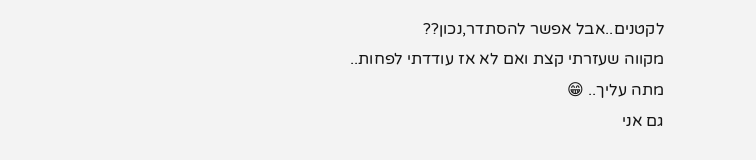לקטנים..אבל אפשר להסתדר,נכון??
מקווה שעזרתי קצת ואם לא אז עודדתי לפחות..
מתה עליך.. 😁
גם אני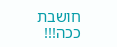חושבת ככה!!!